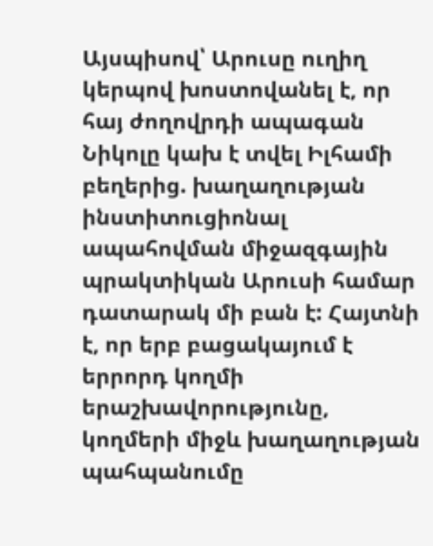Այսպիսով՝ Արուսը ուղիղ կերպով խոստովանել է, որ հայ ժողովրդի ապագան Նիկոլը կախ է տվել Իլհամի բեղերից. խաղաղության ինստիտուցիոնալ ապահովման միջազգային պրակտիկան Արուսի համար դատարակ մի բան է: Հայտնի է, որ երբ բացակայում է երրորդ կողմի երաշխավորությունը, կողմերի միջև խաղաղության պահպանումը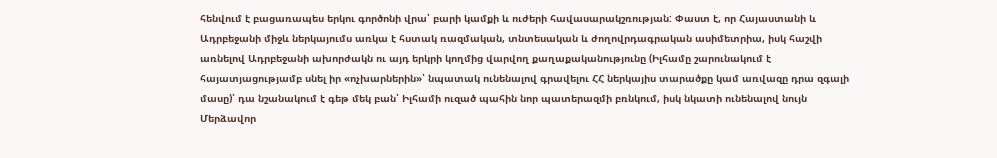հենվում է բացառապես երկու գործոնի վրա՝ բարի կամքի և ուժերի հավասարակշռության: Փաստ է, որ Հայաստանի և Ադրբեջանի միջև ներկայումս առկա է հստակ ռազմական, տնտեսական և ժողովրդագրական ասիմետրիա, իսկ հաշվի առնելով Ադրբեջանի ախորժակն ու այդ երկրի կողմից վարվող քաղաքականությունը (Իլհամը շարունակում է հայատյացությամբ սնել իր «ոչխարներին»՝ նպատակ ունենալով գրավելու ՀՀ ներկայիս տարածքը կամ առվազը դրա զգալի մասը)՝ դա նշանակում է գեթ մեկ բան՝ Իլհամի ուզած պահին նոր պատերազմի բռնկում, իսկ նկատի ունենալով նույն Մերձավոր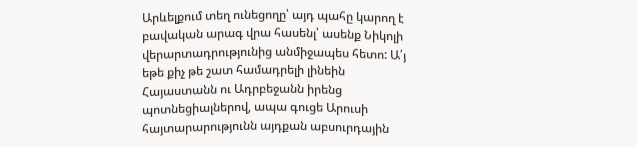Արևելքում տեղ ունեցողը՝ այդ պահը կարող է բավական արագ վրա հասենլ՝ ասենք Նիկոլի վերարտադրությունից անմիջապես հետո: Ա՛յ եթե քիչ թե շատ համադրելի լինեին Հայաստանն ու Ադրբեջանն իրենց պոտնեցիալներով, ապա գուցե Արուսի հայտարարությունն այդքան աբսուրդային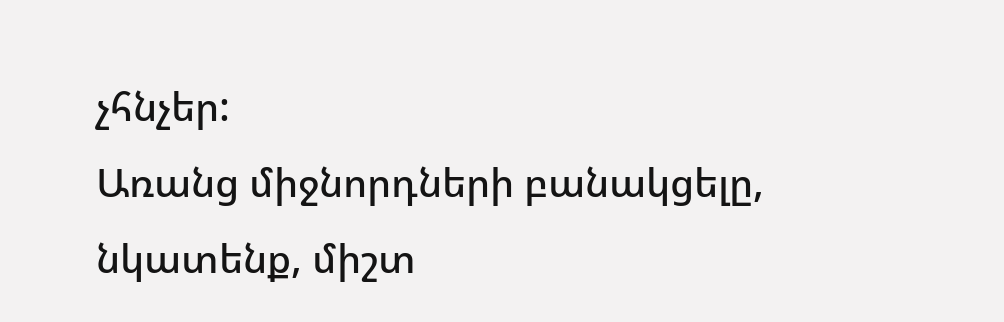չհնչեր:
Առանց միջնորդների բանակցելը, նկատենք, միշտ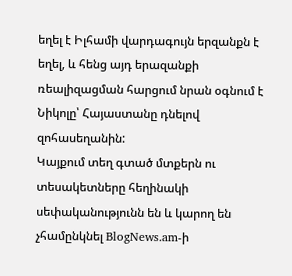եղել է Իլհամի վարդագույն երզանքն է եղել, և հենց այդ երազանքի ռեալիզացման հարցում նրան օգնում է Նիկոլը՝ Հայաստանը դնելով զոհասեղանին:
Կայքում տեղ գտած մտքերն ու տեսակետները հեղինակի սեփականությունն են և կարող են չհամընկնել BlogNews.am-ի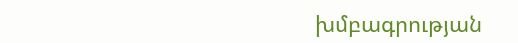խմբագրության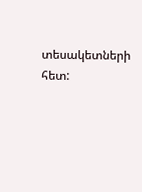տեսակետների հետ: